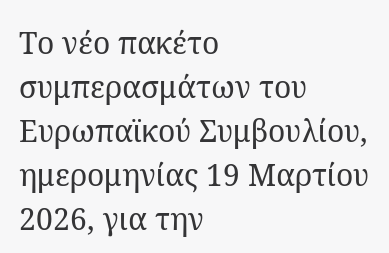Το νέο πακέτο συμπερασμάτων του Ευρωπαϊκού Συμβουλίου, ημερομηνίας 19 Μαρτίου 2026, για την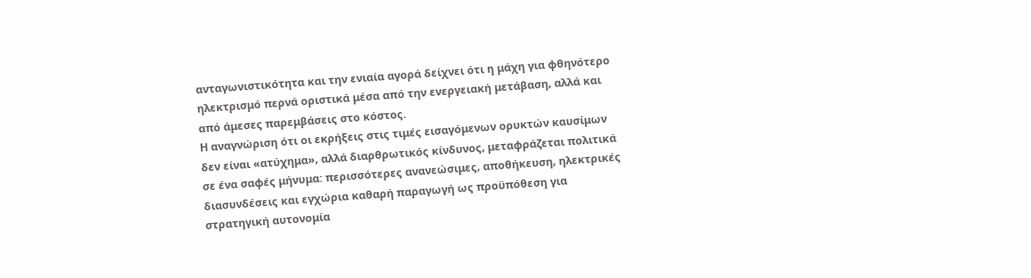ανταγωνιστικότητα και την ενιαία αγορά δείχνει ότι η μάχη για φθηνότερο ηλεκτρισμό περνά οριστικά μέσα από την ενεργειακή μετάβαση, αλλά και από άμεσες παρεμβάσεις στο κόστος.
Η αναγνώριση ότι οι εκρήξεις στις τιμές εισαγόμενων ορυκτών καυσίμων δεν είναι «ατύχημα», αλλά διαρθρωτικός κίνδυνος, μεταφράζεται πολιτικά σε ένα σαφές μήνυμα: περισσότερες ανανεώσιμες, αποθήκευση, ηλεκτρικές διασυνδέσεις και εγχώρια καθαρή παραγωγή ως προϋπόθεση για στρατηγική αυτονομία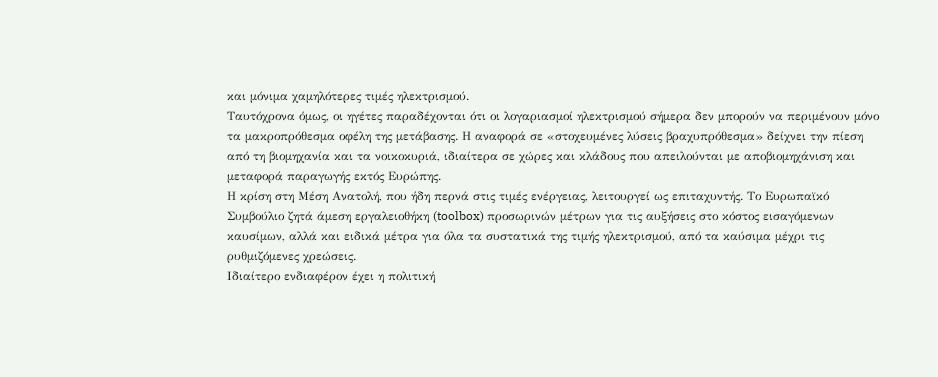και μόνιμα χαμηλότερες τιμές ηλεκτρισμού.
Ταυτόχρονα όμως, οι ηγέτες παραδέχονται ότι οι λογαριασμοί ηλεκτρισμού σήμερα δεν μπορούν να περιμένουν μόνο τα μακροπρόθεσμα οφέλη της μετάβασης. Η αναφορά σε «στοχευμένες λύσεις βραχυπρόθεσμα» δείχνει την πίεση από τη βιομηχανία και τα νοικοκυριά, ιδιαίτερα σε χώρες και κλάδους που απειλούνται με αποβιομηχάνιση και μεταφορά παραγωγής εκτός Ευρώπης.
Η κρίση στη Μέση Ανατολή, που ήδη περνά στις τιμές ενέργειας, λειτουργεί ως επιταχυντής. Το Ευρωπαϊκό Συμβούλιο ζητά άμεση εργαλειοθήκη (toolbox) προσωρινών μέτρων για τις αυξήσεις στο κόστος εισαγόμενων καυσίμων, αλλά και ειδικά μέτρα για όλα τα συστατικά της τιμής ηλεκτρισμού, από τα καύσιμα μέχρι τις ρυθμιζόμενες χρεώσεις.
Ιδιαίτερο ενδιαφέρον έχει η πολιτική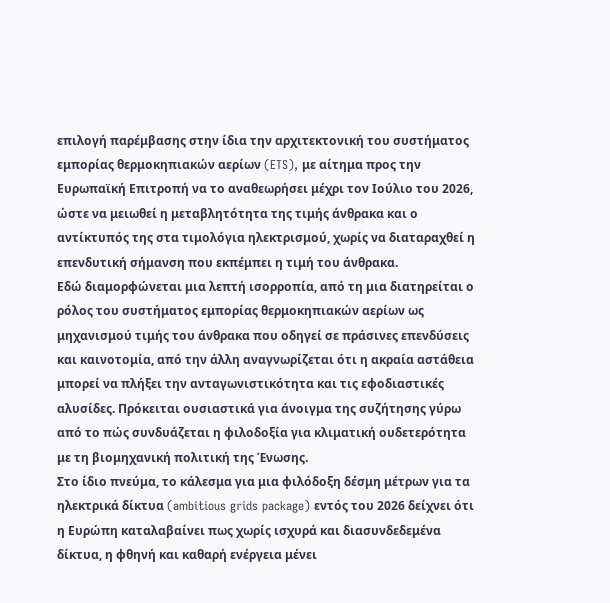επιλογή παρέμβασης στην ίδια την αρχιτεκτονική του συστήματος εμπορίας θερμοκηπιακών αερίων (ETS), με αίτημα προς την Ευρωπαϊκή Επιτροπή να το αναθεωρήσει μέχρι τον Ιούλιο του 2026, ώστε να μειωθεί η μεταβλητότητα της τιμής άνθρακα και ο αντίκτυπός της στα τιμολόγια ηλεκτρισμού, χωρίς να διαταραχθεί η επενδυτική σήμανση που εκπέμπει η τιμή του άνθρακα.
Εδώ διαμορφώνεται μια λεπτή ισορροπία, από τη μια διατηρείται ο ρόλος του συστήματος εμπορίας θερμοκηπιακών αερίων ως μηχανισμού τιμής του άνθρακα που οδηγεί σε πράσινες επενδύσεις και καινοτομία, από την άλλη αναγνωρίζεται ότι η ακραία αστάθεια μπορεί να πλήξει την ανταγωνιστικότητα και τις εφοδιαστικές αλυσίδες. Πρόκειται ουσιαστικά για άνοιγμα της συζήτησης γύρω από το πώς συνδυάζεται η φιλοδοξία για κλιματική ουδετερότητα με τη βιομηχανική πολιτική της Ένωσης.
Στο ίδιο πνεύμα, το κάλεσμα για μια φιλόδοξη δέσμη μέτρων για τα ηλεκτρικά δίκτυα (ambitious grids package) εντός του 2026 δείχνει ότι η Ευρώπη καταλαβαίνει πως χωρίς ισχυρά και διασυνδεδεμένα δίκτυα, η φθηνή και καθαρή ενέργεια μένει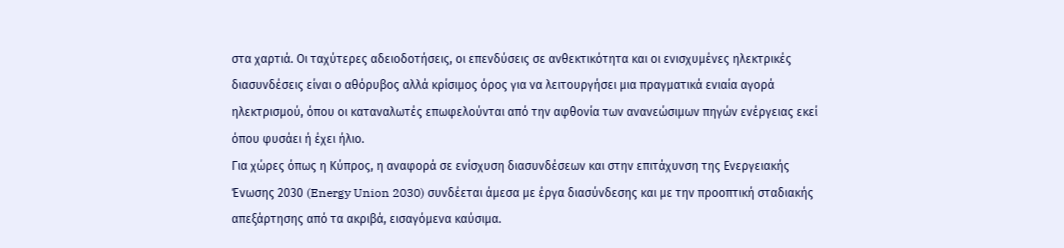στα χαρτιά. Οι ταχύτερες αδειοδοτήσεις, οι επενδύσεις σε ανθεκτικότητα και οι ενισχυμένες ηλεκτρικές διασυνδέσεις είναι ο αθόρυβος αλλά κρίσιμος όρος για να λειτουργήσει μια πραγματικά ενιαία αγορά ηλεκτρισμού, όπου οι καταναλωτές επωφελούνται από την αφθονία των ανανεώσιμων πηγών ενέργειας εκεί όπου φυσάει ή έχει ήλιο.
Για χώρες όπως η Κύπρος, η αναφορά σε ενίσχυση διασυνδέσεων και στην επιτάχυνση της Ενεργειακής Ένωσης 2030 (Energy Union 2030) συνδέεται άμεσα με έργα διασύνδεσης και με την προοπτική σταδιακής απεξάρτησης από τα ακριβά, εισαγόμενα καύσιμα.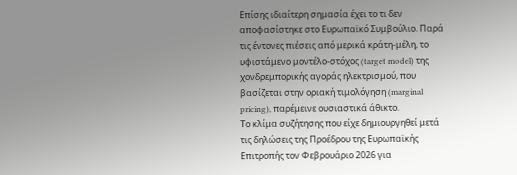Επίσης ιδιαίτερη σημασία έχει το τι δεν αποφασίστηκε στο Ευρωπαϊκό Συμβούλιο. Παρά τις έντονες πιέσεις από μερικά κράτη-μέλη, το υφιστάμενο μοντέλο-στόχος (target model) της χονδρεμπορικής αγοράς ηλεκτρισμού, που βασίζεται στην οριακή τιμολόγηση (marginal pricing), παρέμεινε ουσιαστικά άθικτο.
Το κλίμα συζήτησης που είχε δημιουργηθεί μετά τις δηλώσεις της Προέδρου της Ευρωπαϊκής Επιτροπής τον Φεβρουάριο 2026 για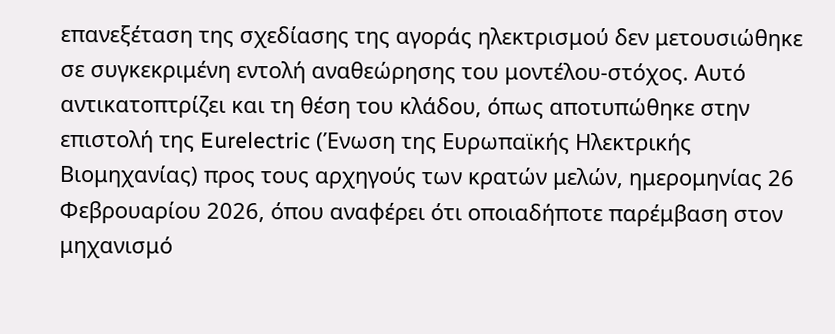επανεξέταση της σχεδίασης της αγοράς ηλεκτρισμού δεν μετουσιώθηκε σε συγκεκριμένη εντολή αναθεώρησης του μοντέλου-στόχος. Αυτό αντικατοπτρίζει και τη θέση του κλάδου, όπως αποτυπώθηκε στην επιστολή της Eurelectric (Ένωση της Ευρωπαϊκής Ηλεκτρικής Βιομηχανίας) προς τους αρχηγούς των κρατών μελών, ημερομηνίας 26 Φεβρουαρίου 2026, όπου αναφέρει ότι οποιαδήποτε παρέμβαση στον μηχανισμό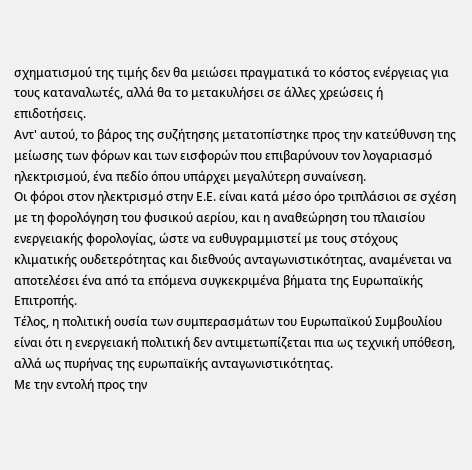σχηματισμού της τιμής δεν θα μειώσει πραγματικά το κόστος ενέργειας για τους καταναλωτές, αλλά θα το μετακυλήσει σε άλλες χρεώσεις ή επιδοτήσεις.
Αντ' αυτού, το βάρος της συζήτησης μετατοπίστηκε προς την κατεύθυνση της μείωσης των φόρων και των εισφορών που επιβαρύνουν τον λογαριασμό ηλεκτρισμού, ένα πεδίο όπου υπάρχει μεγαλύτερη συναίνεση.
Οι φόροι στον ηλεκτρισμό στην Ε.Ε. είναι κατά μέσο όρο τριπλάσιοι σε σχέση με τη φορολόγηση του φυσικού αερίου, και η αναθεώρηση του πλαισίου ενεργειακής φορολογίας, ώστε να ευθυγραμμιστεί με τους στόχους κλιματικής ουδετερότητας και διεθνούς ανταγωνιστικότητας, αναμένεται να αποτελέσει ένα από τα επόμενα συγκεκριμένα βήματα της Ευρωπαϊκής Επιτροπής.
Τέλος, η πολιτική ουσία των συμπερασμάτων του Ευρωπαϊκού Συμβουλίου είναι ότι η ενεργειακή πολιτική δεν αντιμετωπίζεται πια ως τεχνική υπόθεση, αλλά ως πυρήνας της ευρωπαϊκής ανταγωνιστικότητας.
Με την εντολή προς την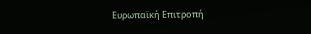Ευρωπαϊκή Επιτροπή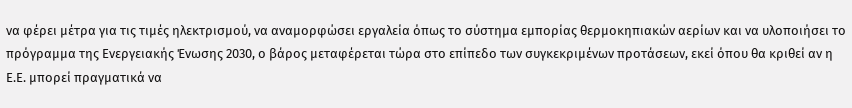να φέρει μέτρα για τις τιμές ηλεκτρισμού, να αναμορφώσει εργαλεία όπως το σύστημα εμπορίας θερμοκηπιακών αερίων και να υλοποιήσει το πρόγραμμα της Ενεργειακής Ένωσης 2030, ο βάρος μεταφέρεται τώρα στο επίπεδο των συγκεκριμένων προτάσεων, εκεί όπου θα κριθεί αν η Ε.Ε. μπορεί πραγματικά να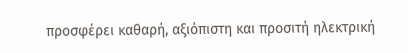προσφέρει καθαρή, αξιόπιστη και προσιτή ηλεκτρική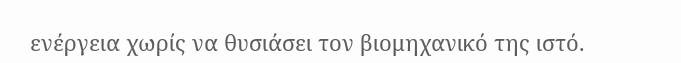ενέργεια χωρίς να θυσιάσει τον βιομηχανικό της ιστό.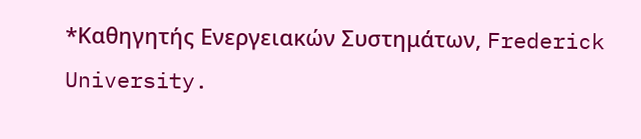*Καθηγητής Ενεργειακών Συστημάτων, Frederick University.